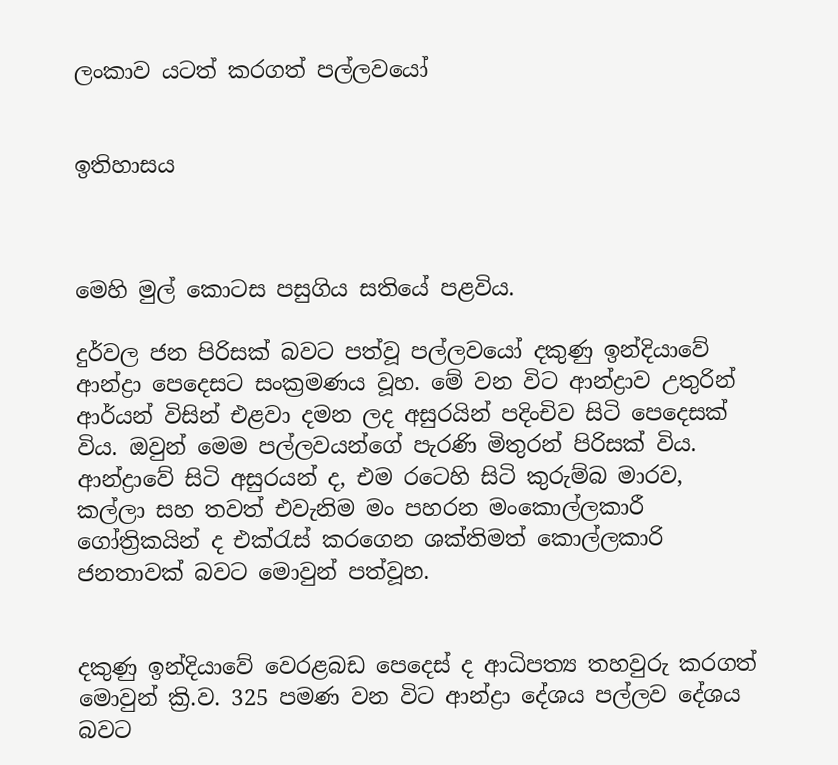ලංකාව යටත් කරගත් පල්ලවයෝ


ඉතිහාසය



මෙහි මුල් කොටස පසුගිය සතියේ පළවිය.

දුර්වල ජන පිරිසක් බවට පත්වූ පල්ලවයෝ දකුණු ඉන්දියාවේ ආන්ද්‍රා පෙදෙසට සංක්‍රමණය වූහ. මේ වන විට ආන්ද්‍රාව උතුරින් ආර්යන් විසින් එළවා දමන ලද අසුරයින් පදිංචිව සිටි පෙදෙසක් විය. ඔවුන් මෙම පල්ලවයන්ගේ පැරණි මිතුරන් පිරිසක් විය. ආන්ද්‍රාවේ සිටි අසුරයන් ද, එම රටෙහි සිටි කුරුම්බ මාරව, කල්ලා සහ තවත් එවැනිම මං පහරන මංකොල්ලකාරී ගෝත්‍රිකයින් ද එක්රැස් කරගෙන ශක්තිමත් කොල්ලකාරි ජනතාවක් බවට මොවුන් පත්වූහ.


දකුණු ඉන්දියාවේ වෙරළබඩ පෙදෙස් ද ආධිපත්‍ය තහවුරු කරගත් මොවුන් ක්‍රි.ව. 325 පමණ වන විට ආන්ද්‍රා දේශය පල්ලව දේශය බවට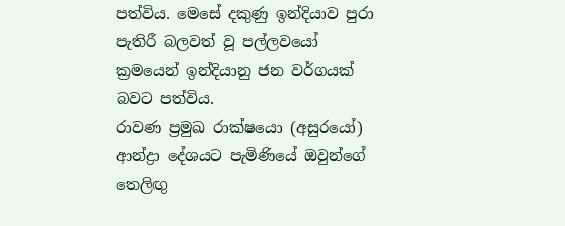පත්විය. මෙසේ දකුණු ඉන්දියාව පුරා පැතිරී බලවත් වූ පල්ලවයෝ ක්‍රමයෙන් ඉන්දියානු ජන වර්ගයක් බවට පත්විය.
රාවණ ප්‍රමුඛ රාක්ෂයො (අසුරයෝ) ආන්ද්‍රා දේශයට පැමිණියේ ඔවුන්ගේ තෙලිඟු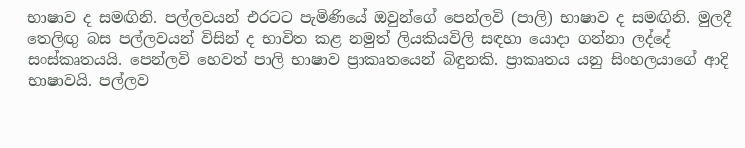භාෂාව ද සමඟිනි. පල්ලවයන් එරටට පැමිණියේ ඔවුන්ගේ පෙන්ලවි (පාලි) භාෂාව ද සමඟිනි. මුලදී තෙලිඟු බස පල්ලවයන් විසින් ද භාවිත කළ නමුත් ලියකියවිලි සඳහා යොද‌ා ගන්නා ලද්දේ සංස්කෘතයයි. පෙන්ලවි හෙවත් පාලි භාෂාව ප්‍රාකෘතයෙන් බිඳුනකි. ප්‍රාකෘතය යනු සිංහලයාගේ ආදි භාෂාවයි. පල්ලව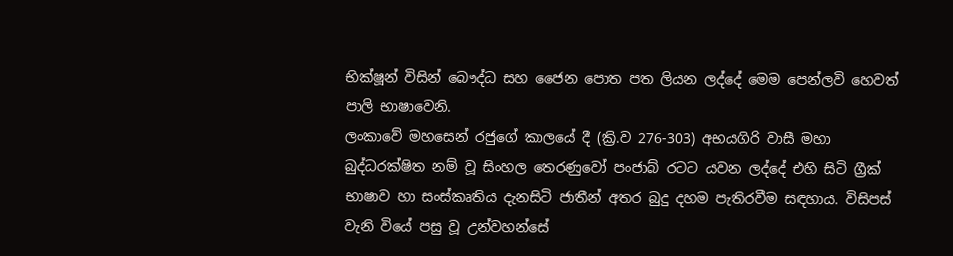භික්ෂූන් විසින් බෞද්ධ සහ ජෛන පොත පත ලියන ලද්දේ මෙම පෙන්ලවි හෙවත් පාලි භාෂාවෙනි.
ලංකාවේ මහසෙන් රජුගේ කාලයේ දී (ක්‍රි.ව 276-303) අභයගිරි වාසී මහා බුද්ධරක්ෂිත නම් වූ සිංහල තෙරණුවෝ පංජාබ් රටට යවන ලද්දේ එහි සිටි ග්‍රීක් භාෂාව හා සංස්කෘතිය දැනසිටි ජාතීන් අතර බුදු දහම පැතිරවීම සඳහාය. විසිපස් වැනි වියේ පසු වූ උන්වහන්සේ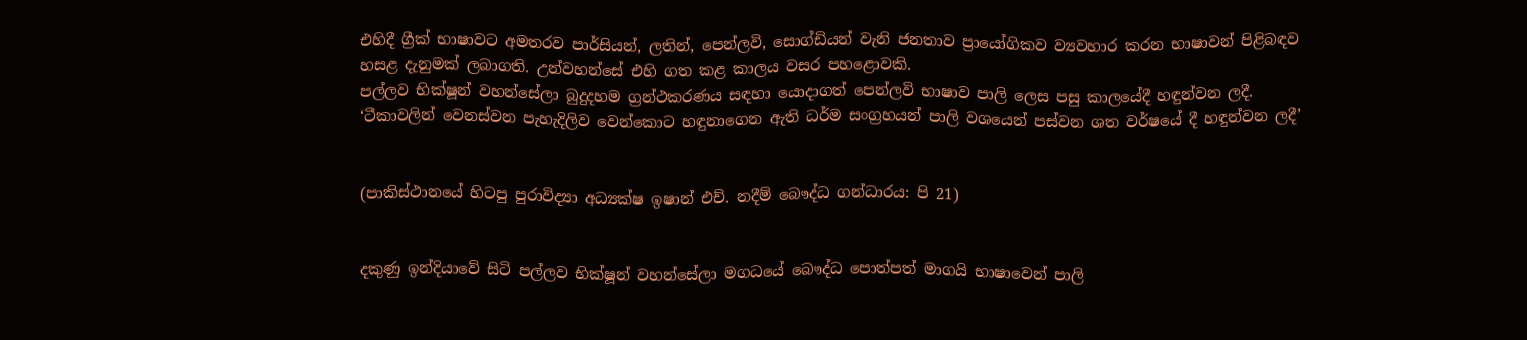එහිදී ග්‍රීක් භාෂාවට අමතරව පාර්සියන්, ලතින්, පෙන්ලවි, සොග්ඩියන් වැනි ජනතාව ප්‍රායෝගිකව ව්‍යවහාර කරන භාෂාවන් පිළිබඳව හසළ දැනුමක් ලබාගති. උන්වහන්සේ එහි ගත කළ කාලය වසර පහළොවකි.
පල්ලව භික්ෂූන් වහන්සේලා බුදුදහම ග්‍රන්ථකරණය සඳහා යොද‌ාගත් පෙන්ලවි භාෂාව පාලි ලෙස පසු කාලයේදී හඳුන්වන ලදී.
‘ටීකාවලින් වෙනස්වන පැහැදිලිව වෙන්කොට හඳුනාගෙන ඇති ධර්ම සංග්‍රහයන් පාලි වශයෙන් පස්වන ශත වර්ෂයේ දී හඳුන්වන ලදී’


(පාකිස්ථානයේ හිටපු පුරාවිද්‍යා අධ්‍යක්ෂ ඉෂාන් එච්. නදීම් බෞද්ධ ගන්ධාරය: පි 21)


දකුණු ඉන්දියාවේ සිටි පල්ලව භික්ෂූන් වහන්සේලා මගධයේ බෞද්ධ පොත්පත් මාගයි භාෂාවෙන් පාලි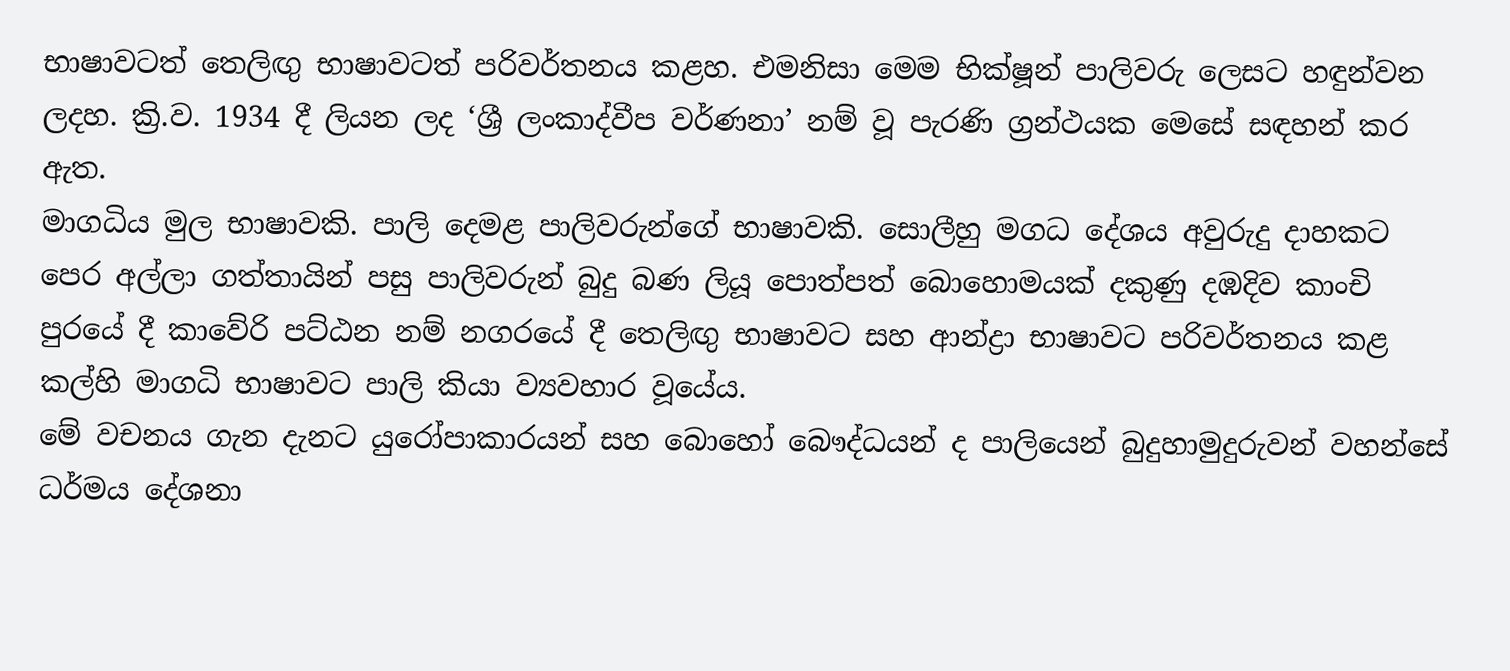භාෂාවටත් තෙලිඟු භාෂාවටත් පරිවර්තනය කළහ. එමනිසා මෙම භික්ෂූන් පාලිවරු ලෙසට හඳුන්වන ලදහ. ක්‍රි.ව. 1934 දී ලියන ලද ‘ශ්‍රී ලංකාද්වීප වර්ණනා’ නම් වූ පැරණි ග්‍රන්ථයක මෙසේ සඳහන් කර ඇත.
මාගධිය මුල භාෂාවකි. පාලි දෙමළ පාලිවරුන්ගේ භාෂාවකි. සොලීහු මගධ දේශය අවුරුදු දාහකට පෙර අල්ලා ගත්තායින් පසු පාලිවරුන් බුදු බණ ලියූ පොත්පත් බොහොමයක් දකුණු දඹදිව කාංචි පුරයේ දී කාවේරි පට්ඨන නම් නගරයේ දී තෙලිඟු භාෂාවට සහ ආන්ද්‍රා භාෂාවට පරිවර්තනය කළ කල්හි මාගධි භාෂාවට පාලි කියා ව්‍යවහාර වූයේය.
මේ වචනය ගැන දැනට යුරෝපාකාරයන් සහ බොහෝ බෞද්ධයන් ද පාලියෙන් බුදුහාමුදුරුවන් වහන්සේ ධර්මය දේශනා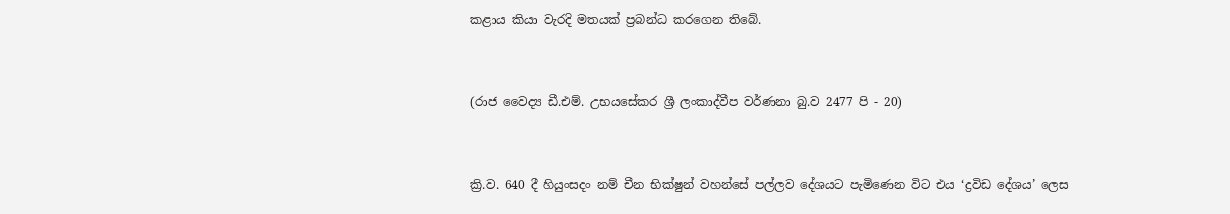කළාය කියා වැරදි මතයක් ප්‍රබන්ධ කරගෙන තිබේ.


(රාජ වෛද්‍ය ඩී.එම්. උභයසේකර ශ්‍රී ලංකාද්වීප වර්ණනා බු.ව 2477 පි - 20)


ක්‍රි.ව. 640 දී හියුංසදං නම් චීන භික්ෂුන් වහන්සේ පල්ලව දේශයට පැමිණෙන විට එය ‘ද්‍රවිඩ දේශය’ ලෙස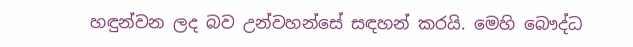හඳුන්වන ලද බව උන්වහන්සේ සඳහන් කරයි. මෙහි බෞද්ධ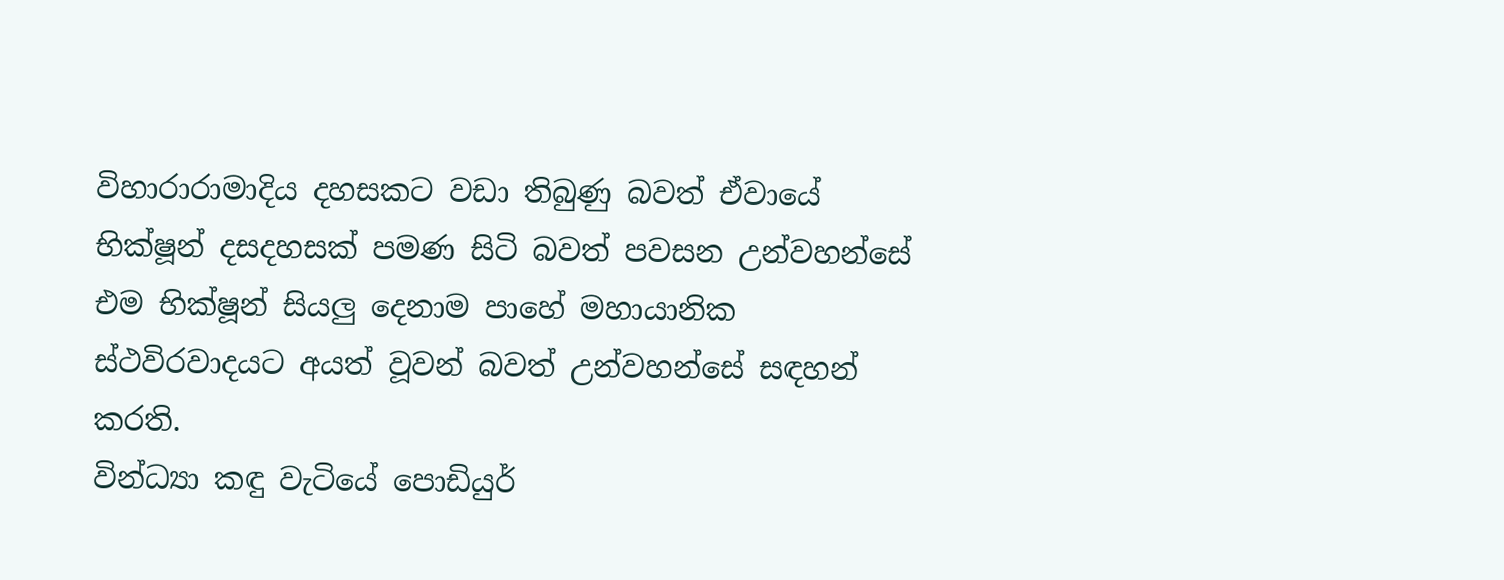විහාරාරාමාදිය දහසකට වඩා තිබුණු බවත් ඒවායේ භික්ෂූන් දසදහසක් පමණ සිටි බවත් පවසන උන්වහන්සේ එම භික්ෂූන් සියලු දෙනාම පාහේ මහායානික ස්ථවිරවාදයට අයත් වූවන් බවත් උන්වහන්සේ සඳහන් කරති.
වින්ධ්‍යා කඳු වැටියේ පොඩියුර්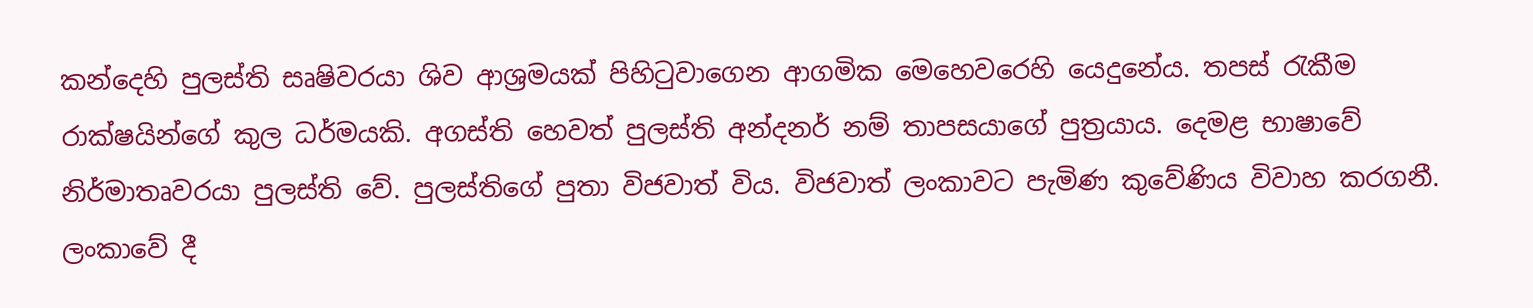කන්දෙහි පුලස්ති සෘෂිවරයා ශිව ආශ්‍රමයක් පිහිටුවාගෙන ආගමික මෙහෙවරෙහි යෙදුනේය. තපස් රැකීම රාක්ෂයින්ගේ කුල ධර්මයකි. අගස්ති හෙවත් පුලස්ති අන්දනර් නම් තාපසයාගේ පුත්‍රයාය. දෙමළ භාෂාවේ නිර්මාතෘවරයා පුලස්ති වේ. පුලස්තිගේ පුතා විජවාත් විය. විජවාත් ලංකාවට පැමිණ කුවේණිය විවාහ කරගනී. ලංකාවේ දී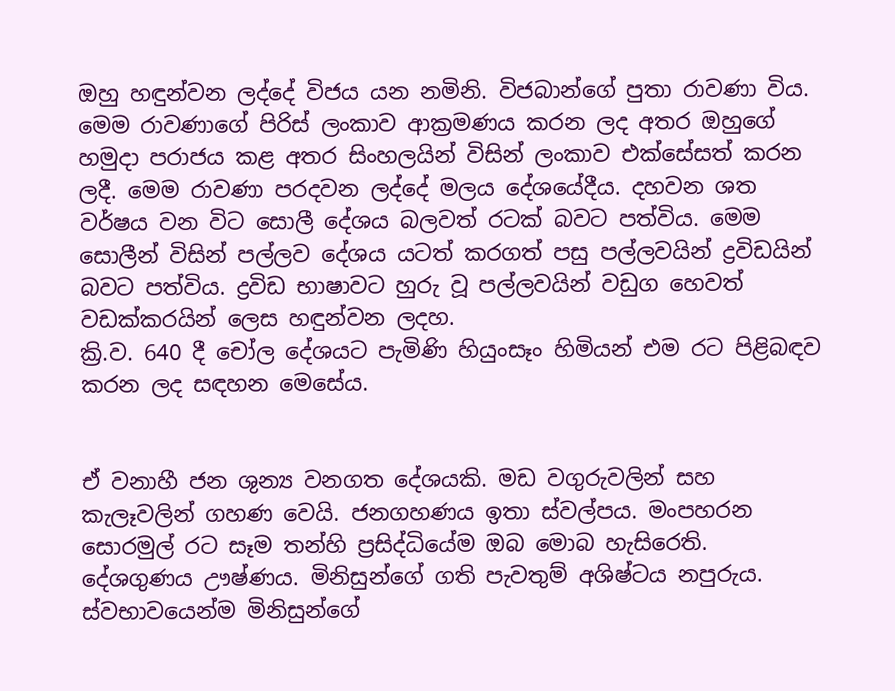ඔහු හඳුන්වන ලද්දේ විජය යන නමිනි. විජබාන්ගේ පුතා රාවණා විය.
මෙම රාවණාගේ පිරිස් ලංකාව ආක්‍රමණය කරන ලද අතර ඔහුගේ හමුද‌ා පරාජය කළ අතර සිංහලයින් විසින් ලංකාව එක්සේසත් කරන ලදී. මෙම රාවණා පරදවන ලද්දේ මලය දේශයේදීය. දහවන ශත වර්ෂය වන විට සොලී දේශය බලවත් රටක් බවට පත්විය. මෙම සොලීන් විසින් පල්ලව දේශය යටත් කරගත් පසු පල්ලවයින් ද්‍රවිඩයින් බවට පත්විය. ද්‍රවිඩ භාෂාවට හුරු වූ පල්ලවයින් වඩුග හෙවත් වඩක්කරයින් ලෙස හඳුන්වන ලදහ.
ක්‍රි.ව. 640 දී චෝල දේශයට පැමිණි හියුංසෑං හිමියන් එම රට පිළිබඳව කරන ලද සඳහන මෙසේය.


ඒ වනාහී ජන ශුන්‍ය වනගත දේශයකි. මඩ වගුරුවලින් සහ කැලෑවලින් ගහණ වෙයි. ජනගහණය ඉතා ස්වල්පය. මංපහරන සොරමුල් රට සෑම තන්හි ප්‍රසිද්ධියේම ඔබ මොබ හැසිරෙති. දේශගුණය ඌෂ්ණය. මිනිසුන්ගේ ගති පැවතුම් අශිෂ්ටය නපුරුය. ස්වභාවයෙන්ම මිනිසුන්ගේ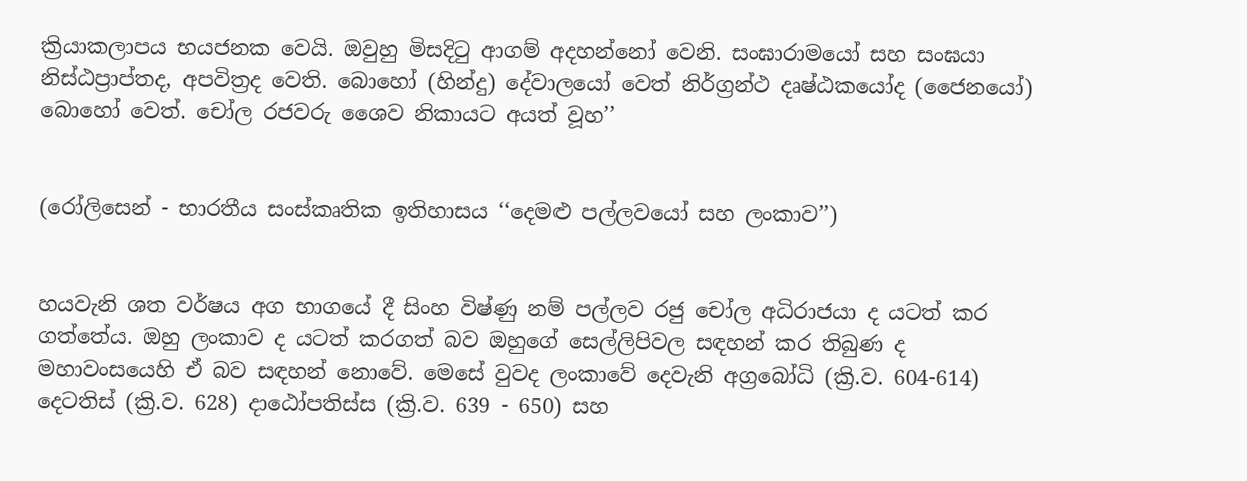ක්‍රියාකලාපය භයජනක වෙයි. ඔවුහු මිසදිටු ආගම් අදහන්නෝ වෙනි. සංඝාරාමයෝ සහ සංඝයා නිස්ඨප්‍රාප්තද, අපවිත්‍රද වෙති. බොහෝ (හින්දු) දේවාලයෝ වෙත් නිර්ග්‍රන්ථ දෘෂ්ඨකයෝද (ජෛනයෝ) බොහෝ වෙත්. චෝල රජවරු ශෛව නිකායට අයත් වූහ’’


(රෝලිසෙන් - භාරතීය සංස්කෘතික ඉතිහාසය ‘‘දෙමළු පල්ලවයෝ සහ ලංකාව’’)


හයවැනි ශත වර්ෂය අග භාගයේ දී සිංහ විෂ්ණු නම් පල්ලව රජු චෝල අධිරාජයා ද යටත් කර ගත්තේය. ඔහු ලංකාව ද යටත් කරගත් බව ඔහුගේ සෙල්ලිපිවල සඳහන් කර තිබුණ ද මහාවංසයෙහි ඒ බව සඳහන් නොවේ. මෙසේ වුවද ලංකාවේ දෙවැනි අග්‍රබෝධි (ක්‍රි.ව. 604-614) දෙටතිස් (ක්‍රි.ව. 628) ද‌ාඨෝපතිස්ස (ක්‍රි.ව. 639 - 650) සහ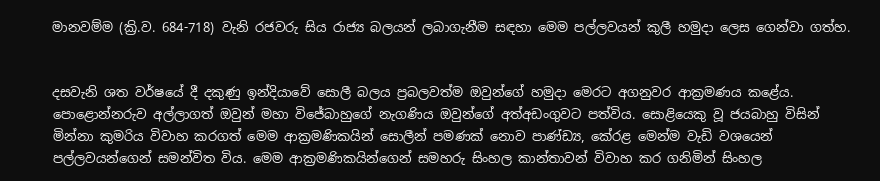මානවම්ම (ක්‍රි.ව. 684-718) වැනි රජවරු සිය රාජ්‍ය බලයන් ලබාගැනීම සඳහා මෙම පල්ලවයන් කුලී හමුද‌ා ලෙස ගෙන්වා ගත්හ.


දසවැනි ශත වර්ෂයේ දී දකුණු ඉන්දියාවේ සොලී බලය ප්‍රබලවත්ම ඔවුන්ගේ හමුද‌ා මෙරට අගනුවර ආක්‍රමණය කළේය. පොළොන්නරුව අල්ලාගත් ඔවුන් මහා විජේබාහුගේ නැගණිය ඔවුන්ගේ අත්අඩංගුවට පත්විය. සොළියෙකු වූ ජයබාහු විසින් මින්නා කුමරිය විවාහ කරගත් මෙම ආක්‍රමණිකයින් සොලීන් පමණක් නොව පාණ්ඩ්‍ය, කේරළ මෙන්ම වැඩි වශයෙන් පල්ලවයන්ගෙන් සමන්විත විය. මෙම ආක්‍රමණිකයින්ගෙන් සමහරු සිංහල කාන්තාවන් විවාහ කර ගනිමින් සිංහල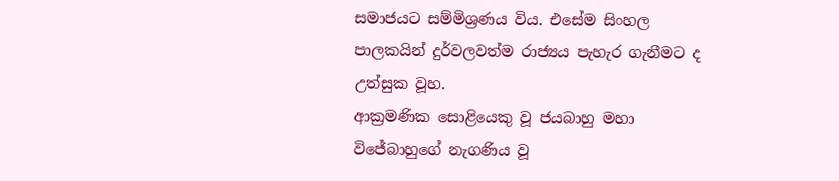සමාජයට සම්මිශ්‍රණය විය. එසේම සිංහල පාලකයින් දුර්වලවත්ම රාජ්‍යය පැහැර ගැනීමට ද උත්සුක වූහ.
ආක්‍රමණික සොළියෙකු වූ ජයබාහු මහා විජේබාහුගේ නැගණිය වූ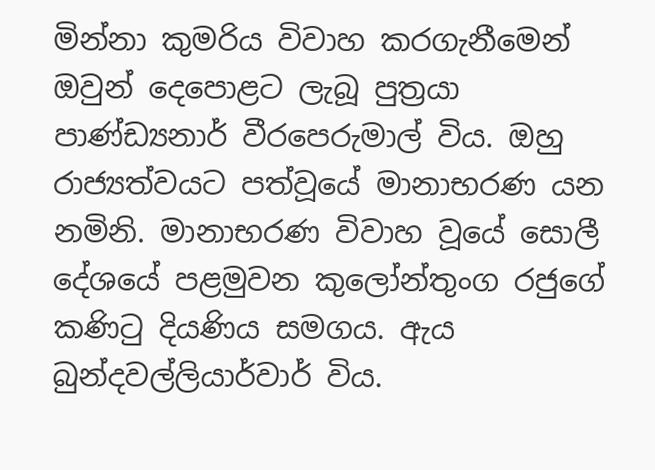මින්නා කුමරිය විවාහ කරගැනීමෙන් ඔවුන් දෙපොළට ලැබූ පුත්‍රයා පාණ්ඩ්‍යනාර් වීරපෙරුමාල් විය. ඔහු රාජ්‍යත්වයට පත්වූයේ මානාභරණ යන නමිනි. මානාභරණ විවාහ වූයේ සොලී දේශයේ පළමුවන කුලෝන්තුංග රජුගේ කණිටු දියණිය සමගය. ඇය බුන්දවල්ලියාර්වාර් විය.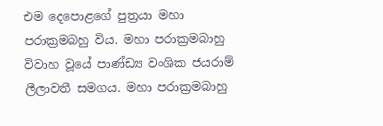එම දෙපොළගේ පුත්‍රයා මහා පරාක්‍රමබහු විය. මහා පරාක්‍රමබාහු විවාහ වූයේ පාණ්ඩ්‍ය වංශික ජයරාම් ලීලාවතී සමගය. මහා පරාක්‍රමබාහු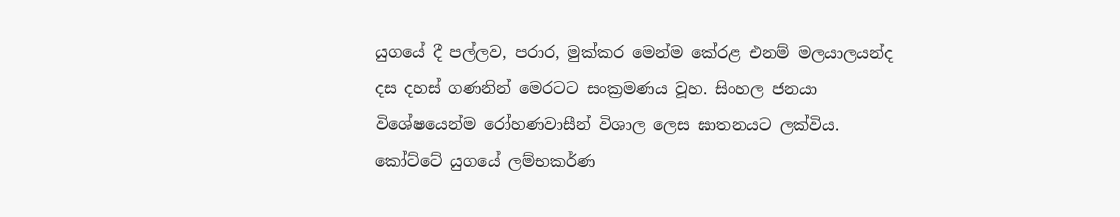යුගයේ දී පල්ලව, පරාර, මුක්කර මෙන්ම කේරළ එනම් මලයාලයන්ද දස දහස් ගණනින් මෙරටට සංක්‍රමණය වූහ. සිංහල ජනයා විශේෂයෙන්ම රෝහණවාසීන් විශාල ලෙස ඝාතනයට ලක්විය.
කෝට්ටේ යුගයේ ලම්භකර්ණ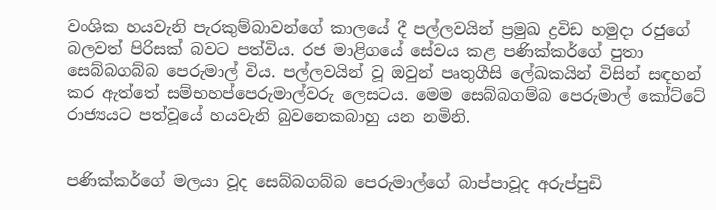වංශික හයවැනි පැරකුම්බාවන්ගේ කාලයේ දී පල්ලවයින් ප්‍රමුඛ ද්‍රවිඩ හමුද‌ා රජුගේ බලවත් පිරිසක් බවට පත්විය. රජ මාළිගයේ සේවය කළ පණික්කර්ගේ පුතා සෙබ්බගබ්බ පෙරුමාල් විය. පල්ලවයින් වූ ඔවුන් පෘතුගීසි ලේඛකයින් විසින් සඳහන් කර ඇත්තේ සම්භහප්පෙරුමාල්වරු ලෙසටය. මෙම සෙබ්බගම්බ පෙරුමාල් කෝට්ටේ රාජ්‍යයට පත්වූයේ හයවැනි බුවනෙකබාහු යන නමිනි.


පණික්කර්ගේ මලයා වූද සෙබ්බගබ්බ පෙරුමාල්ගේ බාප්පාවූද අරුප්පුඩි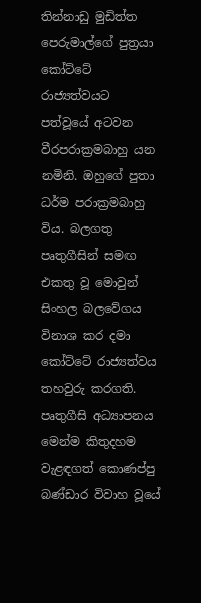තින්නාඩු මුඩිත්ත පෙරුමාල්ගේ පුත්‍රයා කෝට්ටේ රාජ්‍යත්වයට පත්වූයේ අටවන වීරපරාක්‍රමබාහු යන නමිනි. ඔහුගේ පුතා ධර්ම පරාක්‍රමබාහු විය. බලගතු පෘතුගීසින් සමඟ එකතු වූ මොවුන් සිංහල බලවේගය විනාශ කර දමා කෝට්ටේ රාජ්‍යත්වය තහවුරු කරගති. පෘතුගීසි අධ්‍යාපනය මෙන්ම කිතුදහම වැළඳගත් කොණප්පු බණ්ඩාර විවාහ වූයේ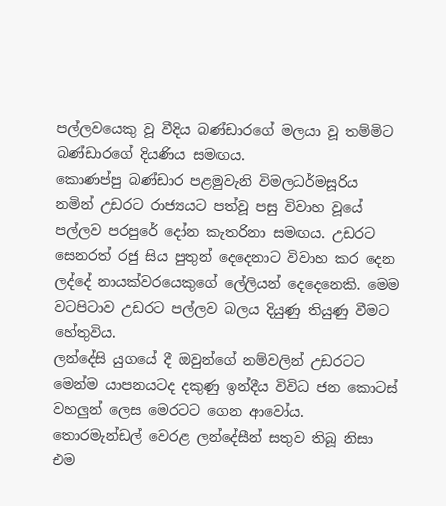පල්ලවයෙකු වූ වීදිය බණ්ඩාරගේ මලයා වූ තම්මිට බණ්ඩාරගේ දියණිය සමඟය.
කොණප්පු බණ්ඩාර පළමුවැනි විමලධර්මසූරිය නමින් උඩරට රාජ්‍යයට පත්වූ පසු විවාහ වූයේ පල්ලව පරපුරේ දෝන කැතරිනා සමඟය. උඩරට සෙනරත් රජු සිය පුතුන් දෙදෙනාට විවාහ කර දෙන ලද්දේ නායක්වරයෙකුගේ ලේලියන් දෙදෙනෙකි. මෙම වටපිටාව උඩරට පල්ලව බලය දියුණු තියුණු වීමට හේතුවිය.
ලන්දේසි යුගයේ දී ඔවුන්ගේ නම්වලින් උඩරටට මෙන්ම යාපනයටද දකුණු ඉන්දීය විවිධ ජන කොටස් වහලුන් ලෙස මෙරටට ගෙන ආවෝය. තොරමැන්ඩල් වෙරළ ලන්දේසීන් සතුව තිබූ නිසා එම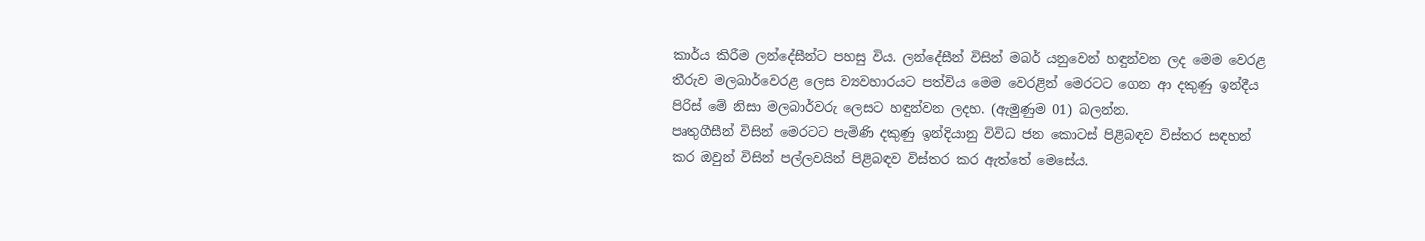කාර්ය කිරීම ලන්දේසීන්ට පහසු විය. ලන්දේසීන් විසින් මබර් යනුවෙන් හඳුන්වන ලද මෙම වෙරළ තීරුව මලබාර්වෙරළ ලෙස ව්‍යවහාරයට පත්විය මෙම වෙරළින් මෙරටට ගෙන ආ දකුණු ඉන්දීය පිරිස් මේ නිසා මලබාර්වරු ලෙසට හඳුන්වන ලදහ. (ඇමුණුම 01) බලන්න.
පෘතුගීසීන් විසින් මෙරටට පැමිණි දකුණු ඉන්දියානු විවිධ ජන කොටස් පිළිබඳව විස්තර සඳහන් කර ඔවුන් විසින් පල්ලවයින් පිළිබඳව විස්තර කර ඇත්තේ මෙසේය.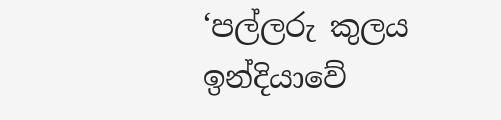‘පල්ලරු කුලය ඉන්දියාවේ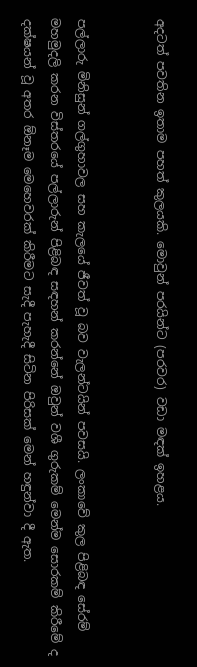අදටත් පවතින ඉතාම පහත් කුලයකි. මොවුන් පරයින්ට (පරවර) වඩා මඳක් ඉහළය.


පල්ලාරු මිනිසුන් ගල්ගුහාවල සහ කැලයේ ජීවත් වූ බව වැලන්ටයින් පවසයි. ලංකාවේ කුල පිළිබඳ සේරම් මහමුදලි කරන විස්තරයේ පල්ලාරුන් පිළිබඳ සඳහන් කරන්නේ ඔවුන් වශී ගුරුකම් මෙන්ම සොරකම් කිරීමේ ද දක්ෂයන් වූ අතර ඕනෑම මෙහෙවරක් කිරීමට සැදී පැහැදී සිටින පිරිසක් මෙන් හඳුන්වා දී ඇත.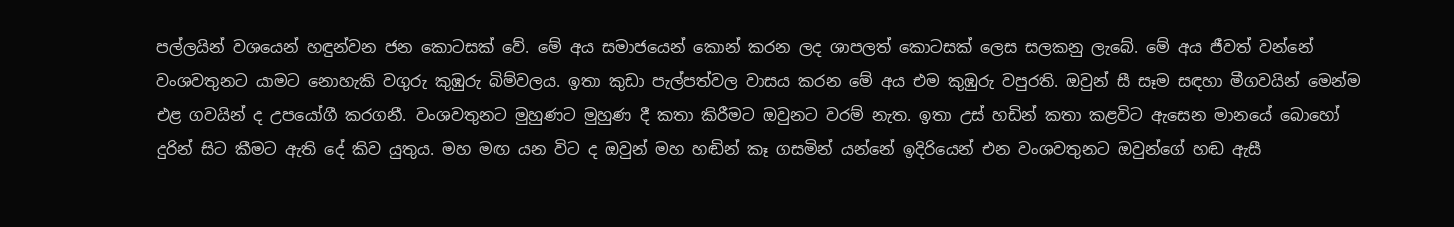පල්ලයින් වශයෙන් හඳුන්වන ජන කොටසක් වේ. මේ අය සමාජයෙන් කොන් කරන ලද ශාපලත් කොටසක් ලෙස සලකනු ලැබේ. මේ අය ජීවත් වන්නේ වංශවතුනට යාමට නොහැකි වගුරු කුඹුරු බිම්වලය. ඉතා කුඩා පැල්පත්වල වාසය කරන මේ අය එම කුඹුරු වපුරති. ඔවුන් සී සෑම සඳහා මීගවයින් මෙන්ම එළ ගවයින් ද උපයෝගී කරගනී. වංශවතුනට මුහුණට මුහුණ දී කතා කිරීමට ඔවුනට වරම් නැත. ඉතා උස් හඩින් කතා කළවිට ඇසෙන මානයේ බොහෝ දුරින් සිට කීමට ඇති දේ කිව යුතුය. මහ මඟ යන විට ද ඔවුන් මහ හඬින් කෑ ගසමින් යන්නේ ඉදිරියෙන් එන වංශවතුනට ඔවුන්ගේ හඬ ඇසී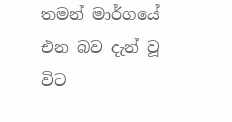තමන් මාර්ගයේ එන බව දැන් වූ විට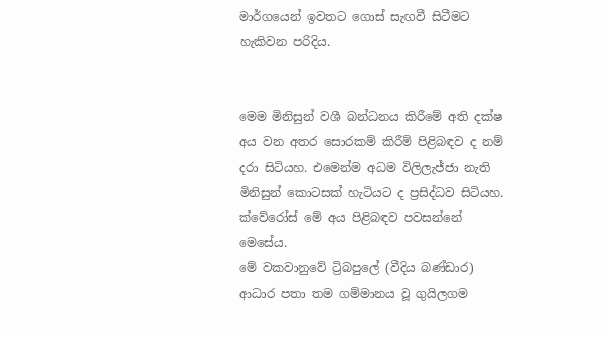මාර්ගයෙන් ඉවතට ගොස් සැඟවී සිටීමට හැකිවන පරිදිය.


මෙම මිනිසුන් වශී බන්ධනය කිරීමේ අති දක්ෂ අය වන අතර සොරකම් කිරීම් පිළිබඳව ද නම් දරා සිටියහ. එමෙන්ම අධම විලිලැජ්ජා නැති මිනිසුන් කොටසක් හැටියට ද ප්‍රසිද්ධව සිටියහ. ක්වේරෝස් මේ අය පිළිබඳව පවසන්නේ මෙසේය.
මේ වකවානුවේ ට්‍රිබපුලේ (වීදිය බණ්ඩාර) ආධාර පතා තම ගම්මානය වූ ගුයිලගම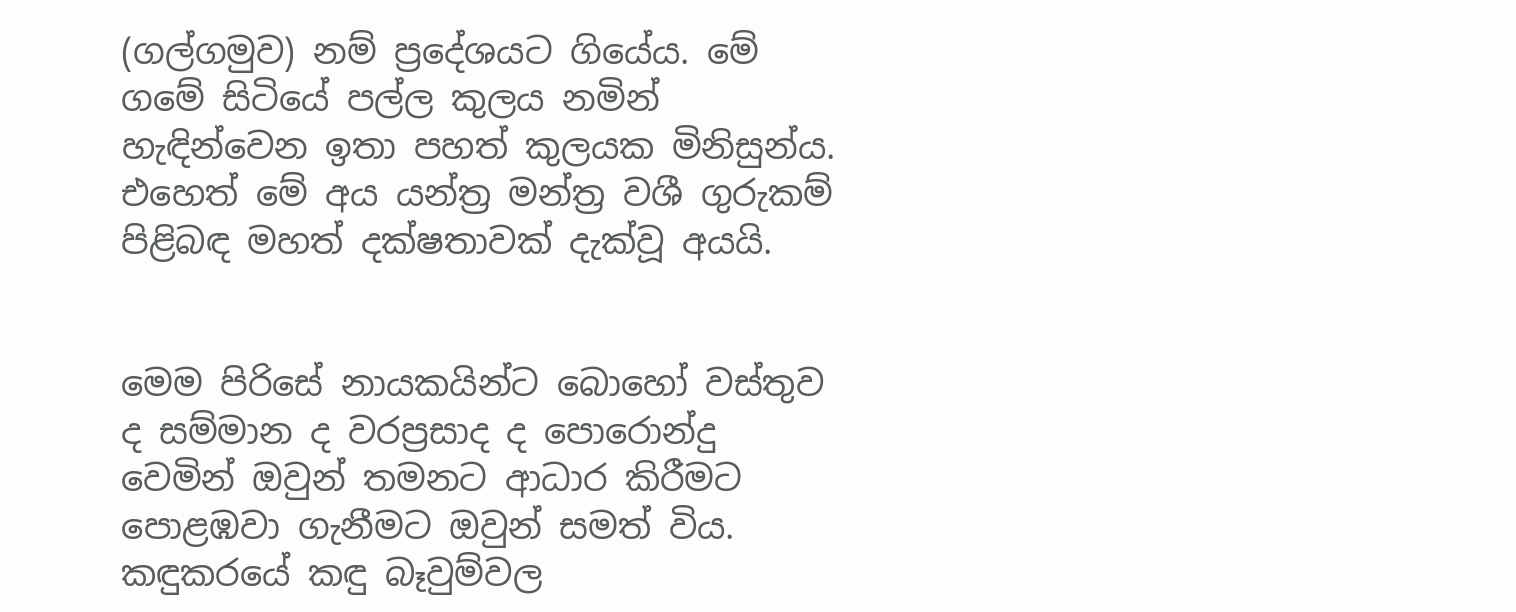(ගල්ගමුව) නම් ප්‍රදේශයට ගියේය. මේ ගමේ සිටියේ පල්ල කුලය නමින් හැඳින්වෙන ඉතා පහත් කුලයක මිනිසුන්ය. එහෙත් මේ අය යන්ත්‍ර මන්ත්‍ර වශී ගුරුකම් පිළිබඳ මහත් දක්ෂතාවක් දැක්වූ අයයි.


මෙම පිරිසේ නායකයින්ට බොහෝ වස්තුව ද සම්මාන ද වරප්‍රසාද ද පොරොන්දු වෙමින් ඔවුන් තමනට ආධාර කිරීමට පොළඹවා ගැනීමට ඔවුන් සමත් විය. කඳුකරයේ කඳු බෑවුම්වල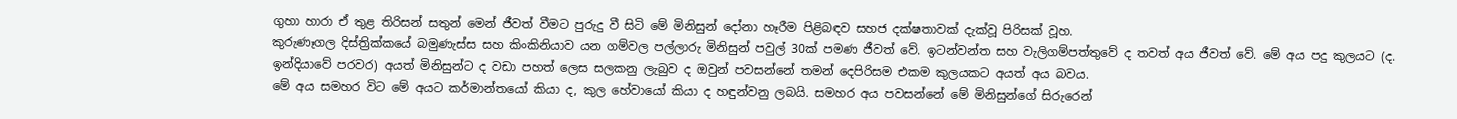ගුහා හාරා ඒ තුළ තිරිසන් සතුන් මෙන් ජීවත් වීමට පුරුදු වී සිටි මේ මිනිසුන් දෝනා හෑරීම පිළිබඳව සහජ දක්ෂතාවක් දැක්වූ පිරිසක් වූහ.
කුරුණෑගල දිස්ත්‍රික්කයේ බමුණැස්ස සහ කිංකිනියාව යන ගම්වල පල්ලාරු මිනිසුන් පවුල් 30ක් පමණ ජීවත් වේ. ඉටන්වන්ත සහ වැලිගම්පත්තුවේ ද තවත් අය ජීවත් වේ. මේ අය පදු කුලයට (ද. ඉන්දියාවේ පරවර) අයත් මිනිසුන්ට ද වඩා පහත් ලෙස සලකනු ලැබුව ද ඔවුන් පවසන්නේ තමන් දෙපිරිසම එකම කුලයකට අයත් අය බවය.
මේ අය සමහර විට මේ අයට කර්මාන්තයෝ කියා ද, කුල හේවායෝ කියා ද හඳුන්වනු ලබයි. සමහර අය පවසන්නේ මේ මිනිසුන්ගේ සිරුරෙන්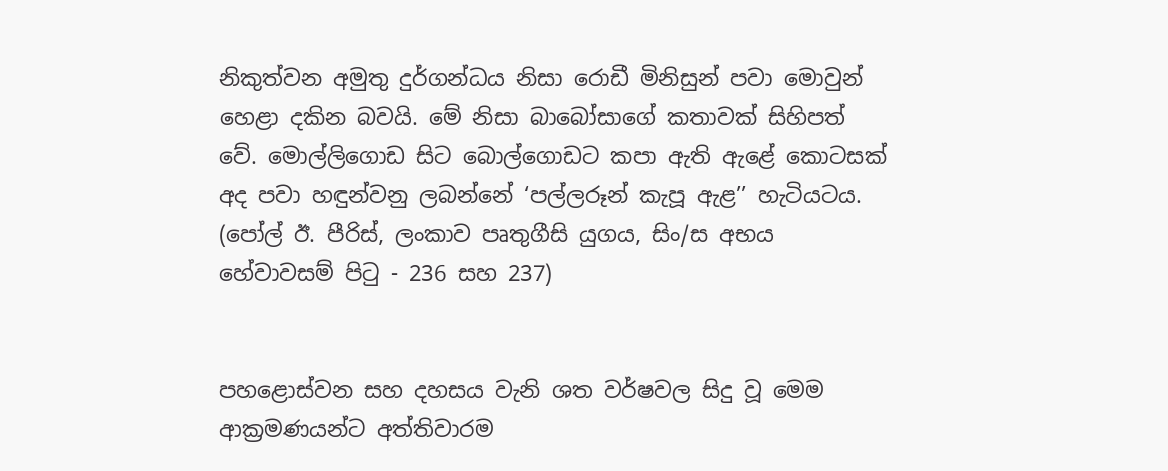නිකුත්වන අමුතු දුර්ගන්ධය නිසා රොඩී මිනිසුන් පවා මොවුන් හෙළා දකින බවයි. මේ නිසා බාබෝසාගේ කතාවක් සිහිපත් වේ. මොල්ලිගොඩ සිට බොල්ගොඩට කපා ඇති ඇළේ කොටසක් අද පවා හඳුන්වනු ලබන්නේ ‘පල්ලරූන් කැපූ ඇළ’’ හැටියටය. (පෝල් ඊ. පීරිස්, ලංකාව පෘතුගීසි යුගය, සිං/ස අභය හේවාවසම් පිටු - 236 සහ 237)


පහළොස්වන සහ දහසය වැනි ශත වර්ෂවල සිදු වූ මෙම ආක්‍රමණයන්ට අත්තිවාරම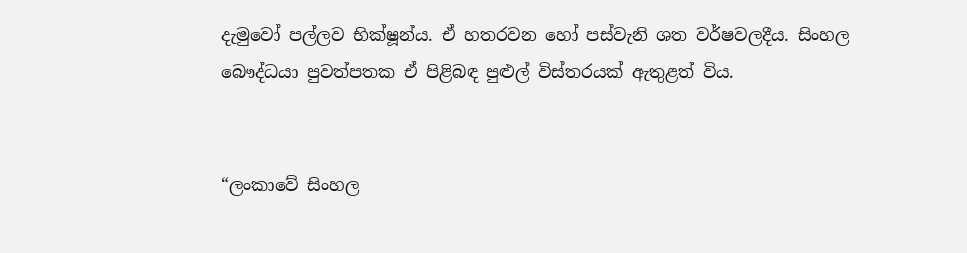දැමුවෝ පල්ලව භික්ෂූන්ය. ඒ හතරවන හෝ පස්වැනි ශත වර්ෂවලදීය. සිංහල බෞද්ධයා පුවත්පතක ඒ පිළිබඳ පුළුල් විස්තරයක් ඇතුළත් විය.


“ලංකාවේ සිංහල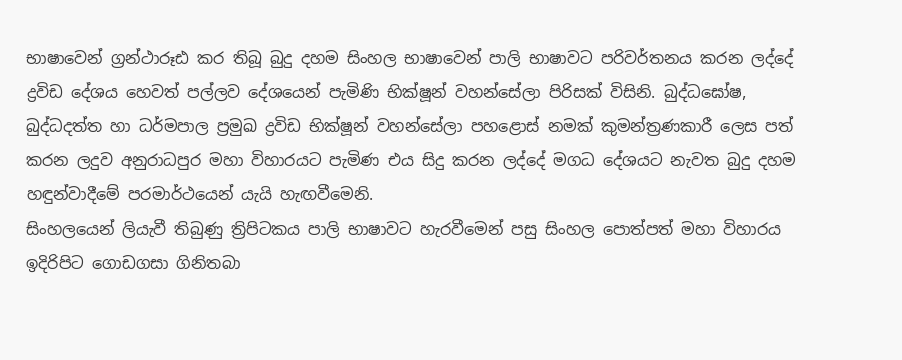භාෂාවෙන් ග්‍රන්ථාරූඪ කර තිබූ බුදු දහම සිංහල භාෂාවෙන් පාලි භාෂාවට පරිවර්තනය කරන ලද්දේ ද්‍රවිඩ දේශය හෙවත් පල්ලව දේශයෙන් පැමිණි භික්ෂූන් වහන්සේලා පිරිසක් විසිනි. බුද්ධඝෝෂ, බුද්ධදත්ත හා ධර්මපාල ප්‍රමුඛ ද්‍රවිඩ භික්ෂූන් වහන්සේලා පහළොස් නමක් කුමන්ත්‍රණකාරී ලෙස පත් කරන ලදුව අනුරාධපුර මහා විහාරයට පැමිණ එය සිදු කරන ලද්දේ මගධ දේශයට නැවත බුදු දහම හඳුන්වාදීමේ පරමාර්ථයෙන් යැයි හැඟවීමෙනි.
සිංහලයෙන් ලියැවී තිබුණු ත්‍රිපිටකය පාලි භාෂාවට හැරවීමෙන් පසු සිංහල පොත්පත් මහා විහාරය ඉදිරිපිට ගොඩගසා ගිනිතබා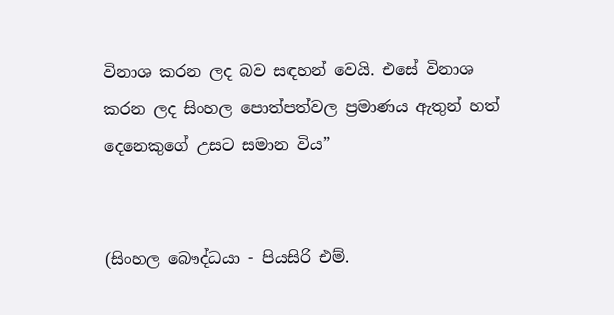විනාශ කරන ලද බව සඳහන් වෙයි. එසේ විනාශ කරන ලද සිංහල පොත්පත්වල ප්‍රමාණය ඇතුන් හත් දෙනෙකුගේ උසට සමාන විය”


(සිංහල බෞද්ධයා - පියසිරි එම්.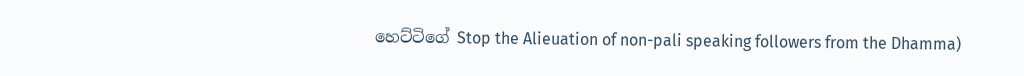හෙට්ටිගේ Stop the Alieuation of non-pali speaking followers from the Dhamma)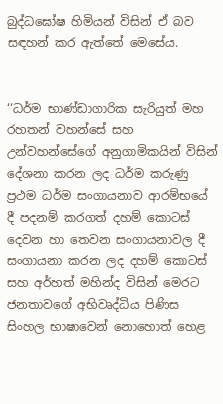බුද්ධඝෝෂ හිමියන් විසින් ඒ බව සඳහන් කර ඇත්තේ මෙසේය.


‘‘ධර්ම භාණ්ඩාගාරික සැරියුත් මහ රහතන් වහන්සේ සහ උන්වහන්සේගේ අනුගාමිකයින් විසින් දේශනා කරන ලද ධර්ම කරුණු ප්‍රථම ධර්ම සංගායනාව ආරම්භයේ දී පදනම් කරගත් දහම් කොටස් දෙවන හා තෙවන සංගායනාවල දී සංගායනා කරන ලද දහම් කොටස් සහ අර්හත් මහින්ද විසින් මෙරට ජනතාවගේ අභිවෘද්ධිය පිණිස සිංහල භාෂාවෙන් නොහොත් හෙළ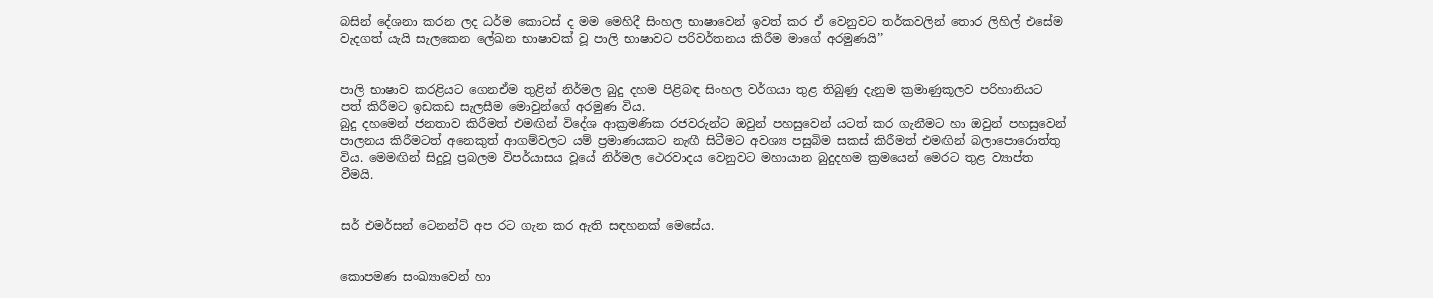බසින් දේශනා කරන ලද ධර්ම කොටස් ද මම මෙහිදී සිංහල භාෂාවෙන් ඉවත් කර ඒ වෙනුවට තර්කවලින් තොර ලිහිල් එසේම වැදගත් යැයි සැලකෙන ලේඛන භාෂාවක් වූ පාලි භාෂාවට පරිවර්තනය කිරීම මාගේ අරමුණයි’’


පාලි භාෂාව කරළියට ගෙනඒම තුළින් නිර්මල බුදු දහම පිළිබඳ සිංහල වර්ගයා තුළ තිබුණු දැනුම ක්‍රමාණුකූලව පරිහානියට පත් කිරීමට ඉඩකඩ සැලසීම මොවුන්ගේ අරමුණ විය.
බුදු දහමෙන් ජනතාව කිරීමත් එමඟින් විදේශ ආක්‍රමණික රජවරුන්ට ඔවුන් පහසුවෙන් යටත් කර ගැනීමට හා ඔවුන් පහසුවෙන් පාලනය කිරීමටත් අනෙකුත් ආගම්වලට යම් ප්‍රමාණයකට නැඟී සිටීමට අවශ්‍ය පසුබිම සකස් කිරීමත් එමඟින් බලාපොරොත්තු විය. මෙමඟින් සිදුවූ ප්‍රබලම විපර්යාසය වූයේ නිර්මල ථෙරවාදය වෙනුවට මහායාන බුදුදහම ක්‍රමයෙන් මෙරට තුළ ව්‍යාප්ත වීමයි.


සර් එමර්සන් ටෙනන්ට් අප රට ගැන කර ඇති සඳහනක් මෙසේය.


කොපමණ සංඛ්‍යාවෙන් හා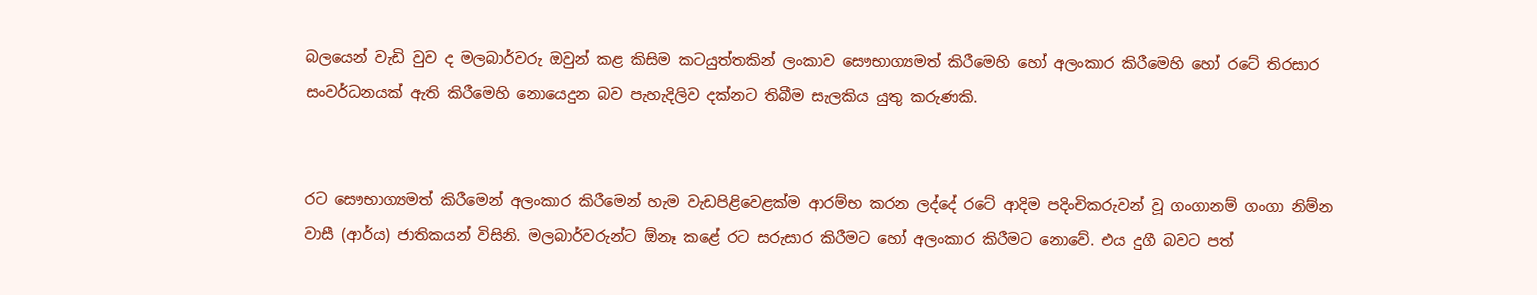බලයෙන් වැඩි වුව ද මලබාර්වරු ඔවුන් කළ කිසිම කටයුත්තකින් ලංකාව සෞභාග්‍යමත් කිරීමෙහි හෝ අලංකාර කිරීමෙහි හෝ රටේ තිරසාර සංවර්ධනයක් ඇති කිරීමෙහි නොයෙදුන බව පැහැදිලිව දක්නට තිබීම සැලකිය යුතු කරුණකි.


රට සෞභාග්‍යමත් කිරීමෙන් අලංකාර කිරීමෙන් හැම වැඩපිළිවෙළක්ම ආරම්භ කරන ලද්දේ රටේ ආදිම පදිංචිකරුවන් වූ ගංගානම් ගංගා නිම්න වාසී (ආර්ය) ජාතිකයන් විසිනි. මලබාර්වරුන්ට ඕනෑ කළේ රට සරුසාර කිරීමට හෝ අලංකාර කිරීමට නොවේ. එය දුගී බවට පත්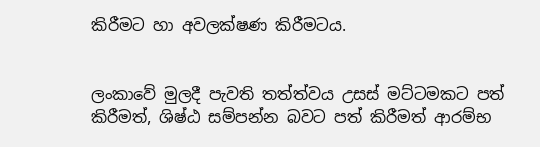කිරීමට හා අවලක්ෂණ කිරීමටය.


ලංකාවේ මුලදී පැවති තත්ත්වය උසස් මට්ටමකට පත් කිරීමත්, ශිෂ්ඨ සම්පන්න බවට පත් කිරීමත් ආරම්භ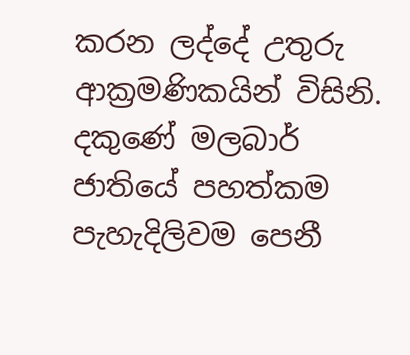කරන ලද්දේ උතුරු ආක්‍රමණිකයින් විසිනි. දකුණේ මලබාර් ජාතියේ පහත්කම පැහැදිලිවම පෙනී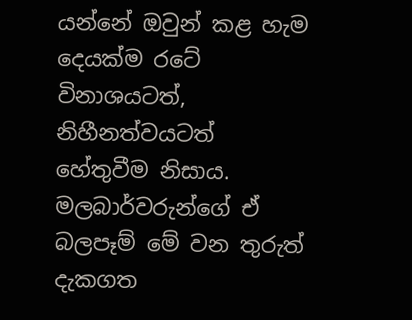යන්නේ ඔවුන් කළ හැම දෙයක්ම රටේ විනාශයටත්, නිහීනත්වයටත් හේතුවීම නිසාය. මලබාර්වරුන්ගේ ඒ බලපෑම් මේ වන තුරුත් දැකගත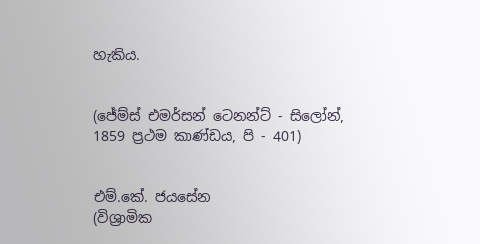හැකිය.


(ජේම්ස් එමර්සන් ටෙනන්ට් - සිලෝන්, 1859 ප්‍රථම කාණ්ඩය, පි - 401)


එම්.කේ. ජයසේන
(විශ්‍රාමික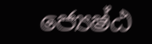ජ්‍යෙෂ්ඨ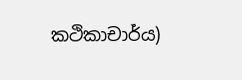කථිකාචාර්ය)